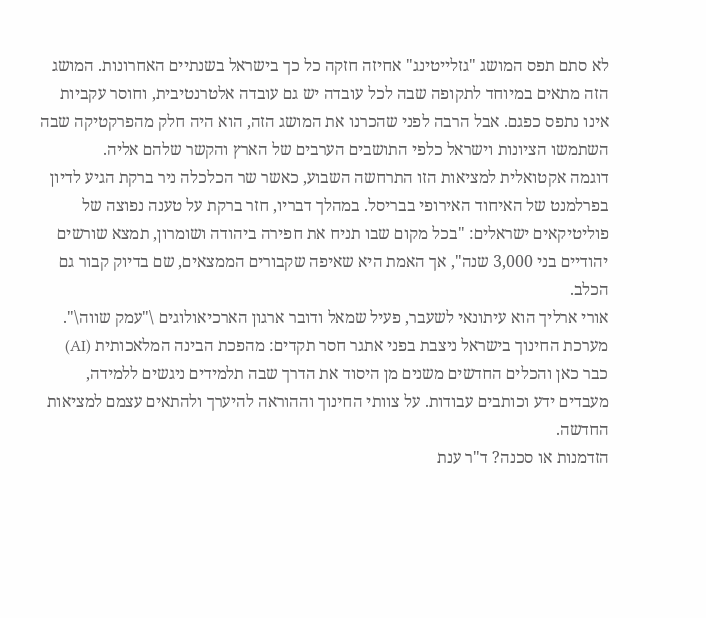לא סתם תפס המושג "גזלייטינג" אחיזה חזקה כל כך בישראל בשנתיים האחרונות. המושג הזה מתאים במיוחד לתקופה שבה לכל עובדה יש גם עובדה אלטרנטיבית, וחוסר עקביות אינו נתפס כפגם. אבל הרבה לפני שהכרנו את המושג הזה, הוא היה חלק מהפרקטיקה שבה השתמשו הציונות וישראל כלפי התושבים הערבים של הארץ והקשר שלהם אליה.
דוגמה אקטואלית למציאות הזו התרחשה השבוע, כאשר שר הכלכלה ניר ברקת הגיע לדיון בפרלמנט של האיחוד האירופי בבריסל. במהלך דבריו, חזר ברקת על טענה נפוצה של פוליטיקאים ישראלים: "בכל מקום שבו תניח את חפירה ביהודה ושומרון, תמצא שורשים יהודיים בני 3,000 שנה", אך האמת היא שאיפה שקבורים הממצאים, שם בדיוק קבור גם הכלב.
אורי ארליך הוא עיתונאי לשעבר, פעיל שמאל ודובר ארגון הארכיאולוגים \"עמק שווה\".
מערכת החינוך בישראל ניצבת בפני אתגר חסר תקדים: מהפכת הבינה המלאכותית (AI) כבר כאן והכלים החדשים משנים מן היסוד את הדרך שבה תלמידים ניגשים ללמידה, מעבדים ידע וכותבים עבודות. על צוותי החינוך וההוראה להיערך ולהתאים עצמם למציאות החדשה.
הזדמנות או סכנה? ד"ר ענת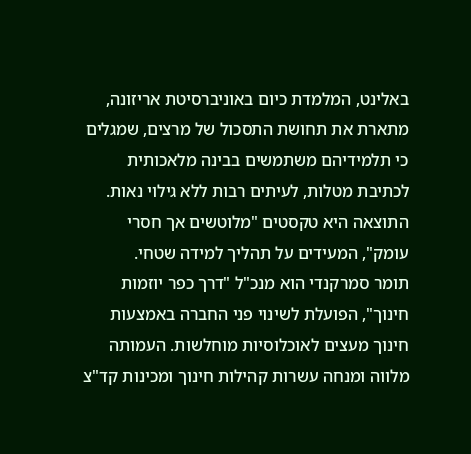באלינט, המלמדת כיום באוניברסיטת אריזונה, מתארת את תחושת התסכול של מרצים, שמגלים כי תלמידיהם משתמשים בבינה מלאכותית לכתיבת מטלות, לעיתים רבות ללא גילוי נאות. התוצאה היא טקסטים "מלוטשים אך חסרי עומק", המעידים על תהליך למידה שטחי.
תומר סמרקנדי הוא מנכ"ל "דרך כפר יוזמות חינוך", הפועלת לשינוי פני החברה באמצעות חינוך מעצים לאוכלוסיות מוחלשות. העמותה מלווה ומנחה עשרות קהילות חינוך ומכינות קד"צ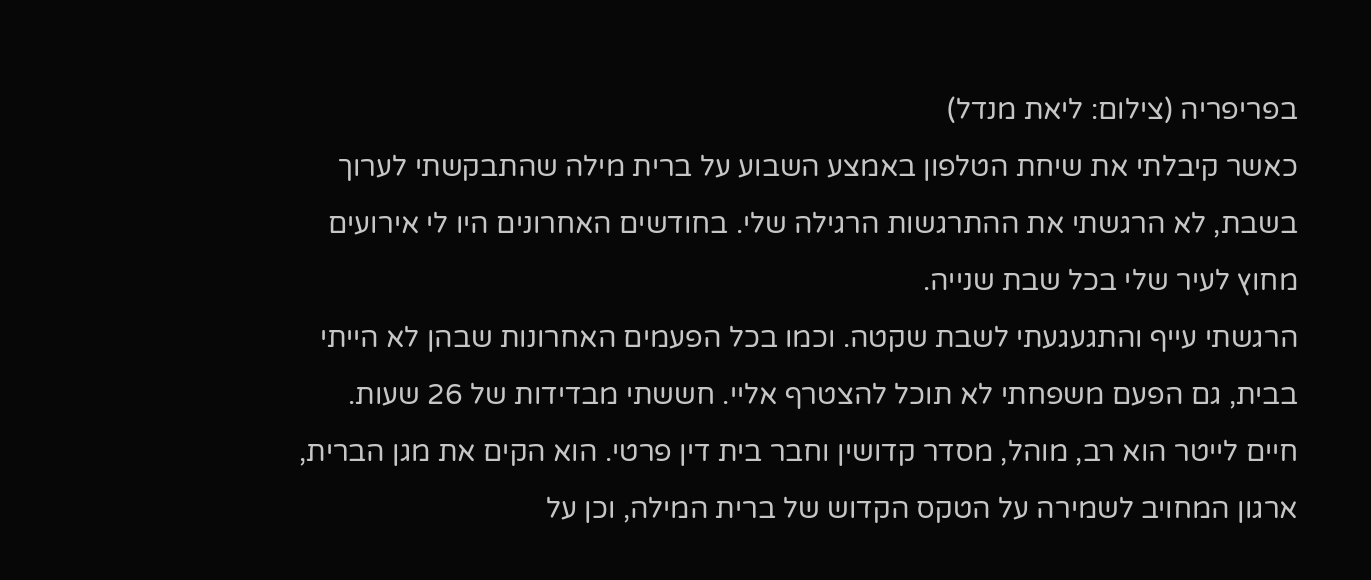בפריפריה (צילום: ליאת מנדל)
כאשר קיבלתי את שיחת הטלפון באמצע השבוע על ברית מילה שהתבקשתי לערוך בשבת, לא הרגשתי את ההתרגשות הרגילה שלי. בחודשים האחרונים היו לי אירועים מחוץ לעיר שלי בכל שבת שנייה.
הרגשתי עייף והתגעגעתי לשבת שקטה. וכמו בכל הפעמים האחרונות שבהן לא הייתי בבית, גם הפעם משפחתי לא תוכל להצטרף אליי. חששתי מבדידות של 26 שעות.
חיים לייטר הוא רב, מוהל, מסדר קדושין וחבר בית דין פרטי. הוא הקים את מגן הברית, ארגון המחויב לשמירה על הטקס הקדוש של ברית המילה, וכן על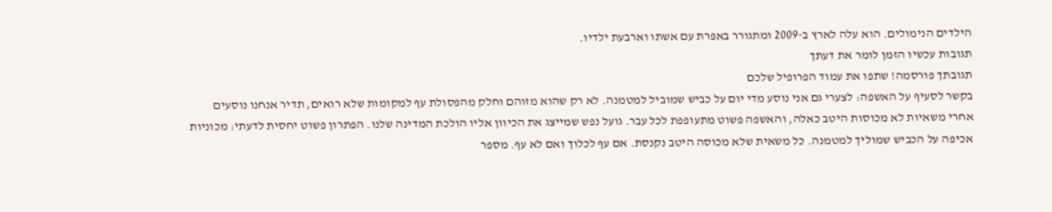הילדים הנימולים. הוא עלה לארץ ב-2009 ומתגורר באפרת עם אשתו וארבעת ילדיו.
תגובות עכשיו הזמן לומר את דעתך
תגובתך פורסמה! שתפו את עמוד הפרופיל שלכם
בקשר לסעיף על האשפה: לצערי גם אני נוסע מדי יום על כביש שמוביל למטמנה. לא רק שהוא מזוהם וחלק מהפסולת עף למקומות שלא רואים, תדיר אנחנו נוסעים אחרי משאיות לא מכוסות היטב כאלה, והאשפה פשוט מתעופפת לכל עבר. גועל נפש שמייצג את הכיוון אליו הולכת המדינה שלנו. הפתרון פשוט יחסית לדעתי: מכוניות אכיפה על הכביש שמוליך למטמנה. כל משאית שלא מכוסה היטב נקנסת. אם עף לכלוך ואם לא עף. מספר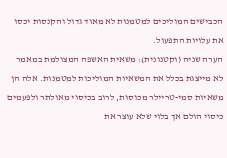הכבישים המוליכים למטמנות לא מאוד גדול והקנסות יכסו את עלויות התפעול.
הערה שניה (וקטנונית): משאית האשפה המצולמת במאמר לא מייצגת בכלל את המשאיות המוליכות למטמנות. אלה הן משאיות סמי-טריילר מכוסות, לרוב בכיסוי מאולתר ולפעמים כיסוי הולם אך בלוי שלא עוצר את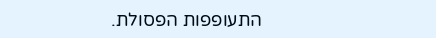התעופפות הפסולת.